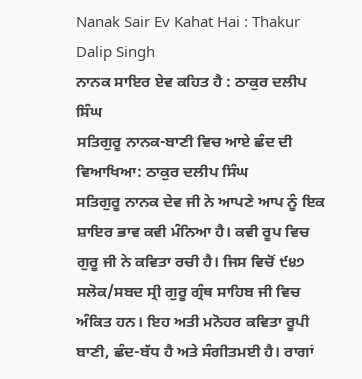Nanak Sair Ev Kahat Hai : Thakur Dalip Singh
ਨਾਨਕ ਸਾਇਰ ਏਵ ਕਹਿਤ ਹੈ : ਠਾਕੁਰ ਦਲੀਪ ਸਿੰਘ
ਸਤਿਗੁਰੂ ਨਾਨਕ-ਬਾਣੀ ਵਿਚ ਆਏ ਛੰਦ ਦੀ ਵਿਆਖਿਆ: ਠਾਕੁਰ ਦਲੀਪ ਸਿੰਘ
ਸਤਿਗੁਰੂ ਨਾਨਕ ਦੇਵ ਜੀ ਨੇ ਆਪਣੇ ਆਪ ਨੂੰ ਇਕ ਸ਼ਾਇਰ ਭਾਵ ਕਵੀ ਮੰਨਿਆ ਹੈ। ਕਵੀ ਰੂਪ ਵਿਚ ਗੁਰੂ ਜੀ ਨੇ ਕਵਿਤਾ ਰਚੀ ਹੈ। ਜਿਸ ਵਿਚੋਂ ੯੪੭
ਸਲੋਕ/ਸਬਦ ਸ੍ਰੀ ਗੁਰੂ ਗ੍ਰੰਥ ਸਾਹਿਬ ਜੀ ਵਿਚ ਅੰਕਿਤ ਹਨ। ਇਹ ਅਤੀ ਮਨੋਹਰ ਕਵਿਤਾ ਰੂਪੀ ਬਾਣੀ, ਛੰਦ-ਬੱਧ ਹੈ ਅਤੇ ਸੰਗੀਤਮਈ ਹੈ। ਰਾਗਾਂ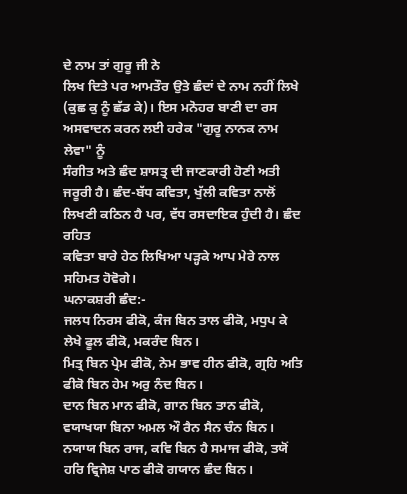ਦੇ ਨਾਮ ਤਾਂ ਗੁਰੂ ਜੀ ਨੇ
ਲਿਖ ਦਿਤੇ ਪਰ ਆਮਤੌਰ ਉਤੇ ਛੰਦਾਂ ਦੇ ਨਾਮ ਨਹੀਂ ਲਿਖੇ (ਕੁਛ ਕੁ ਨੂੰ ਛੱਡ ਕੇ)। ਇਸ ਮਨੋਹਰ ਬਾਣੀ ਦਾ ਰਸ ਅਸਵਾਦਨ ਕਰਨ ਲਈ ਹਰੇਕ "ਗੁਰੂ ਨਾਨਕ ਨਾਮ ਲੇਵਾ" ਨੂੰ
ਸੰਗੀਤ ਅਤੇ ਛੰਦ ਸ਼ਾਸਤ੍ਰ ਦੀ ਜਾਣਕਾਰੀ ਹੋਣੀ ਅਤੀ ਜਰੂਰੀ ਹੈ। ਛੰਦ-ਬੱਧ ਕਵਿਤਾ, ਖੁੱਲੀ ਕਵਿਤਾ ਨਾਲੋਂ ਲਿਖਣੀ ਕਠਿਨ ਹੈ ਪਰ, ਵੱਧ ਰਸਦਾਇਕ ਹੁੰਦੀ ਹੈ। ਛੰਦ ਰਹਿਤ
ਕਵਿਤਾ ਬਾਰੇ ਹੇਠ ਲਿਖਿਆ ਪੜ੍ਹਕੇ ਆਪ ਮੇਰੇ ਨਾਲ ਸਹਿਮਤ ਹੋਵੋਗੇ।
ਘਨਾਕਸ਼ਰੀ ਛੰਦ:-
ਜਲਧ ਨਿਰਸ ਫੀਕੋ, ਕੰਜ ਬਿਨ ਤਾਲ ਫੀਕੋ, ਮਧੁਪ ਕੇ ਲੇਖੇ ਫੂਲ ਫੀਕੋ, ਮਕਰੰਦ ਬਿਨ।
ਮਿਤ੍ਰ ਬਿਨ ਪ੍ਰੇਮ ਫੀਕੋ, ਨੇਮ ਭਾਵ ਹੀਨ ਫੀਕੋ, ਗ੍ਰਹਿ ਅਤਿ ਫੀਕੋ ਬਿਨ ਹੇਮ ਅਰੁ ਨੰਦ ਬਿਨ।
ਦਾਨ ਬਿਨ ਮਾਨ ਫੀਕੋ, ਗਾਨ ਬਿਨ ਤਾਨ ਫੀਕੋ, ਵਯਾਖਯਾ ਬਿਨਾ ਅਮਲ ਔ ਰੈਨ ਸੈਨ ਚੰਨ ਬਿਨ।
ਨਯਾਯ ਬਿਨ ਰਾਜ, ਕਵਿ ਬਿਨ ਹੈ ਸਮਾਜ ਫੀਕੋ, ਤਯੋਂ ਹਰਿ ਵ੍ਰਿਜੇਸ਼ ਪਾਠ ਫੀਕੋ ਗਯਾਨ ਛੰਦ ਬਿਨ।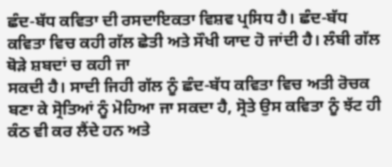ਛੰਦ-ਬੱਧ ਕਵਿਤਾ ਦੀ ਰਸਦਾਇਕਤਾ ਵਿਸ਼ਵ ਪ੍ਰਸਿਧ ਹੈ। ਛੰਦ-ਬੱਧ ਕਵਿਤਾ ਵਿਚ ਕਹੀ ਗੱਲ ਛੇਤੀ ਅਤੇ ਸੌਖੀ ਯਾਦ ਹੋ ਜਾਂਦੀ ਹੈ। ਲੰਬੀ ਗੱਲ ਥੋੜੇ ਸ਼ਬਦਾਂ ਚ ਕਹੀ ਜਾ
ਸਕਦੀ ਹੈ। ਸਾਦੀ ਜਿਹੀ ਗੱਲ ਨੂੰ ਛੰਦ-ਬੱਧ ਕਵਿਤਾ ਵਿਚ ਅਤੀ ਰੋਚਕ ਬਣਾ ਕੇ ਸ੍ਰੋਤਿਆਂ ਨੂੰ ਮੋਹਿਆ ਜਾ ਸਕਦਾ ਹੈ, ਸ੍ਰੋਤੇ ਉਸ ਕਵਿਤਾ ਨੂੰ ਝੱਟ ਹੀ ਕੰਠ ਵੀ ਕਰ ਲੈਂਦੇ ਹਨ ਅਤੇ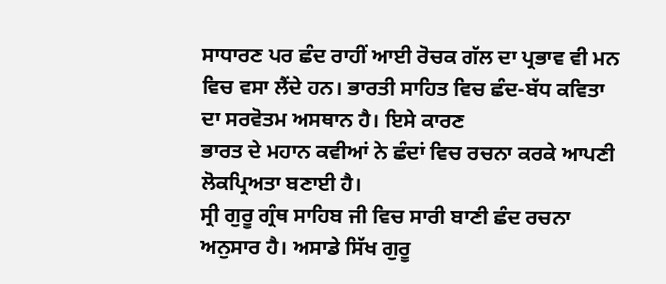ਸਾਧਾਰਣ ਪਰ ਛੰਦ ਰਾਹੀਂ ਆਈ ਰੋਚਕ ਗੱਲ ਦਾ ਪ੍ਰਭਾਵ ਵੀ ਮਨ ਵਿਚ ਵਸਾ ਲੈਂਦੇ ਹਨ। ਭਾਰਤੀ ਸਾਹਿਤ ਵਿਚ ਛੰਦ-ਬੱਧ ਕਵਿਤਾ ਦਾ ਸਰਵੋਤਮ ਅਸਥਾਨ ਹੈ। ਇਸੇ ਕਾਰਣ
ਭਾਰਤ ਦੇ ਮਹਾਨ ਕਵੀਆਂ ਨੇ ਛੰਦਾਂ ਵਿਚ ਰਚਨਾ ਕਰਕੇ ਆਪਣੀ ਲੋਕਪ੍ਰਿਅਤਾ ਬਣਾਈ ਹੈ।
ਸ੍ਰੀ ਗੁਰੂ ਗ੍ਰੰਥ ਸਾਹਿਬ ਜੀ ਵਿਚ ਸਾਰੀ ਬਾਣੀ ਛੰਦ ਰਚਨਾ ਅਨੁਸਾਰ ਹੈ। ਅਸਾਡੇ ਸਿੱਖ ਗੁਰੂ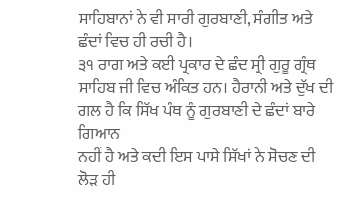ਸਾਹਿਬਾਨਾਂ ਨੇ ਵੀ ਸਾਰੀ ਗੁਰਬਾਣੀ, ਸੰਗੀਤ ਅਤੇ ਛੰਦਾਂ ਵਿਚ ਹੀ ਰਚੀ ਹੈ।
੩੧ ਰਾਗ ਅਤੇ ਕਈ ਪ੍ਰਕਾਰ ਦੇ ਛੰਦ ਸ੍ਰੀ ਗੁਰੂ ਗ੍ਰੰਥ ਸਾਹਿਬ ਜੀ ਵਿਚ ਅੰਕਿਤ ਹਨ। ਹੈਰਾਨੀ ਅਤੇ ਦੁੱਖ ਦੀ ਗਲ ਹੈ ਕਿ ਸਿੱਖ ਪੰਥ ਨੂੰ ਗੁਰਬਾਣੀ ਦੇ ਛੰਦਾਂ ਬਾਰੇ ਗਿਆਨ
ਨਹੀਂ ਹੈ ਅਤੇ ਕਦੀ ਇਸ ਪਾਸੇ ਸਿੱਖਾਂ ਨੇ ਸੋਚਣ ਦੀ ਲੋੜ ਹੀ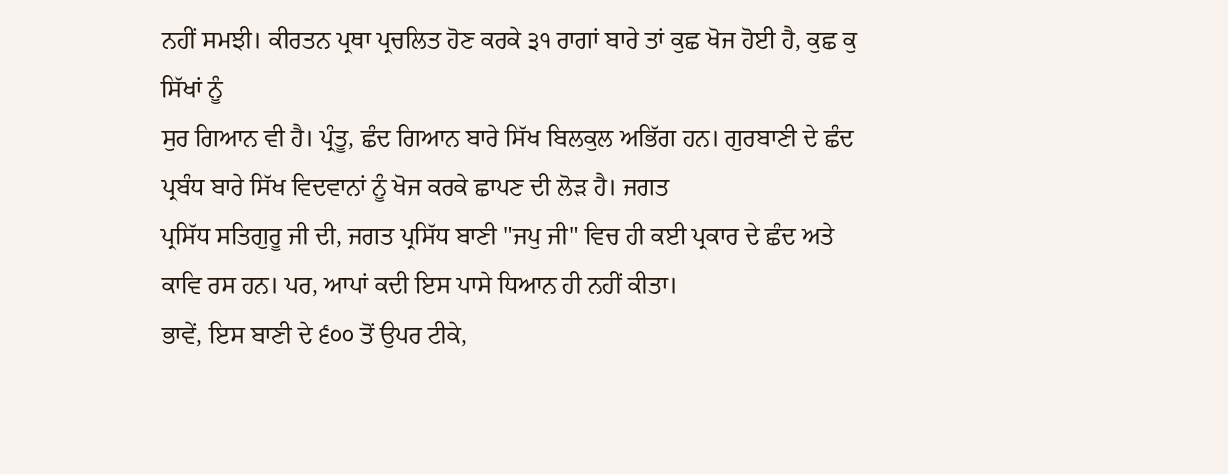ਨਹੀਂ ਸਮਝੀ। ਕੀਰਤਨ ਪ੍ਰਥਾ ਪ੍ਰਚਲਿਤ ਹੋਣ ਕਰਕੇ ੩੧ ਰਾਗਾਂ ਬਾਰੇ ਤਾਂ ਕੁਛ ਖੋਜ ਹੋਈ ਹੈ, ਕੁਛ ਕੁ ਸਿੱਖਾਂ ਨੂੰ
ਸੁਰ ਗਿਆਨ ਵੀ ਹੈ। ਪ੍ਰੰਤੂ, ਛੰਦ ਗਿਆਨ ਬਾਰੇ ਸਿੱਖ ਬਿਲਕੁਲ ਅਭਿੱਗ ਹਨ। ਗੁਰਬਾਣੀ ਦੇ ਛੰਦ ਪ੍ਰਬੰਧ ਬਾਰੇ ਸਿੱਖ ਵਿਦਵਾਨਾਂ ਨੂੰ ਖੋਜ ਕਰਕੇ ਛਾਪਣ ਦੀ ਲੋੜ ਹੈ। ਜਗਤ
ਪ੍ਰਸਿੱਧ ਸਤਿਗੁਰੂ ਜੀ ਦੀ, ਜਗਤ ਪ੍ਰਸਿੱਧ ਬਾਣੀ "ਜਪੁ ਜੀ" ਵਿਚ ਹੀ ਕਈ ਪ੍ਰਕਾਰ ਦੇ ਛੰਦ ਅਤੇ ਕਾਵਿ ਰਸ ਹਨ। ਪਰ, ਆਪਾਂ ਕਦੀ ਇਸ ਪਾਸੇ ਧਿਆਨ ਹੀ ਨਹੀਂ ਕੀਤਾ।
ਭਾਵੇਂ, ਇਸ ਬਾਣੀ ਦੇ ੬੦੦ ਤੋਂ ਉਪਰ ਟੀਕੇ,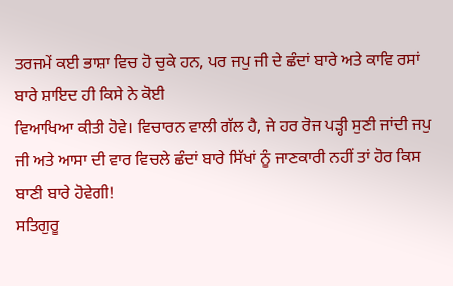ਤਰਜਮੇਂ ਕਈ ਭਾਸ਼ਾ ਵਿਚ ਹੋ ਚੁਕੇ ਹਨ, ਪਰ ਜਪੁ ਜੀ ਦੇ ਛੰਦਾਂ ਬਾਰੇ ਅਤੇ ਕਾਵਿ ਰਸਾਂ ਬਾਰੇ ਸ਼ਾਇਦ ਹੀ ਕਿਸੇ ਨੇ ਕੋਈ
ਵਿਆਖਿਆ ਕੀਤੀ ਹੋਵੇ। ਵਿਚਾਰਨ ਵਾਲੀ ਗੱਲ ਹੈ, ਜੇ ਹਰ ਰੋਜ ਪੜ੍ਹੀ ਸੁਣੀ ਜਾਂਦੀ ਜਪੁ ਜੀ ਅਤੇ ਆਸਾ ਦੀ ਵਾਰ ਵਿਚਲੇ ਛੰਦਾਂ ਬਾਰੇ ਸਿੱਖਾਂ ਨੂੰ ਜਾਣਕਾਰੀ ਨਹੀਂ ਤਾਂ ਹੋਰ ਕਿਸ
ਬਾਣੀ ਬਾਰੇ ਹੋਵੇਗੀ!
ਸਤਿਗੁਰੂ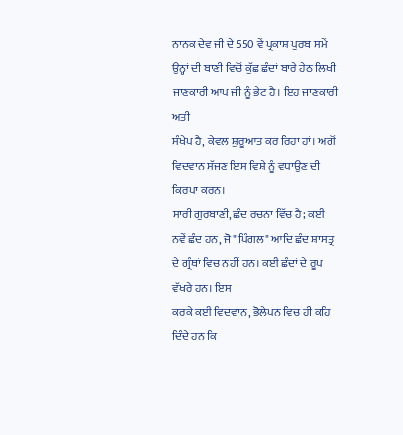ਨਾਨਕ ਦੇਵ ਜੀ ਦੇ 550 ਵੇਂ ਪ੍ਰਕਾਸ਼ ਪੁਰਬ ਸਮੇਂ ਉਨ੍ਹਾਂ ਦੀ ਬਾਣੀ ਵਿਚੋਂ ਕੁੱਛ ਛੰਦਾਂ ਬਾਰੇ ਹੇਠ ਲਿਖੀ ਜਾਣਕਾਰੀ ਆਪ ਜੀ ਨੂੰ ਭੇਟ ਹੈ। ਇਹ ਜਾਣਕਾਰੀ ਅਤੀ
ਸੰਖੇਪ ਹੈ, ਕੇਵਲ ਸ਼ੁਰੂਆਤ ਕਰ ਰਿਹਾ ਹਾਂ। ਅਗੋਂ ਵਿਦਵਾਨ ਸੱਜਣ ਇਸ ਵਿਸ਼ੇ ਨੂੰ ਵਧਾਉਣ ਦੀ ਕਿਰਪਾ ਕਰਨ।
ਸਾਰੀ ਗੁਰਬਾਣੀ, ਛੰਦ ਰਚਨਾ ਵਿੱਚ ਹੈ; ਕਈ ਨਵੇਂ ਛੰਦ ਹਨ, ਜੋ "ਪਿੰਗਲ" ਆਦਿ ਛੰਦ ਸ਼ਾਸਤ੍ਰ ਦੇ ਗ੍ਰੰਥਾਂ ਵਿਚ ਨਹੀਂ ਹਨ। ਕਈ ਛੰਦਾਂ ਦੇ ਰੂਪ ਵੱਖਰੇ ਹਨ। ਇਸ
ਕਰਕੇ ਕਈ ਵਿਦਵਾਨ, ਭੋਲੇਪਨ ਵਿਚ ਹੀ ਕਹਿ ਦਿੰਦੇ ਹਨ ਕਿ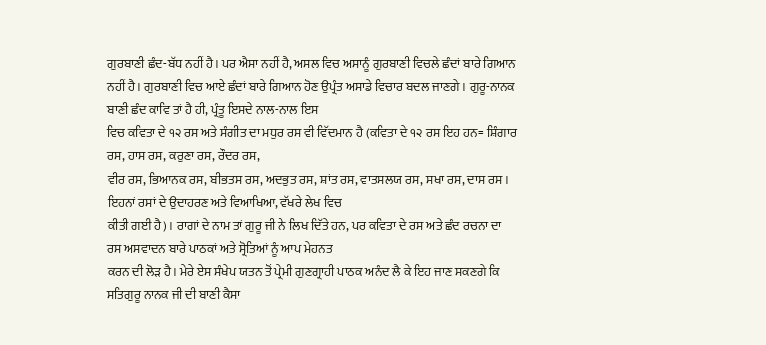ਗੁਰਬਾਣੀ ਛੰਦ-ਬੱਧ ਨਹੀਂ ਹੈ। ਪਰ ਐਸਾ ਨਹੀਂ ਹੈ, ਅਸਲ ਵਿਚ ਅਸਾਨੂੰ ਗੁਰਬਾਣੀ ਵਿਚਲੇ ਛੰਦਾਂ ਬਾਰੇ ਗਿਆਨ
ਨਹੀਂ ਹੈ। ਗੁਰਬਾਣੀ ਵਿਚ ਆਏ ਛੰਦਾਂ ਬਾਰੇ ਗਿਆਨ ਹੋਣ ਉਪ੍ਰੰਤ ਅਸਾਡੇ ਵਿਚਾਰ ਬਦਲ ਜਾਣਗੇ। ਗੁਰੂ-ਨਾਨਕ ਬਾਣੀ ਛੰਦ ਕਾਵਿ ਤਾਂ ਹੈ ਹੀ, ਪ੍ਰੰਤੂ ਇਸਦੇ ਨਾਲ-ਨਾਲ ਇਸ
ਵਿਚ ਕਵਿਤਾ ਦੇ ੧੨ ਰਸ ਅਤੇ ਸੰਗੀਤ ਦਾ ਮਧੁਰ ਰਸ ਵੀ ਵਿੱਦਮਾਨ ਹੈ (ਕਵਿਤਾ ਦੇ ੧੨ ਰਸ ਇਹ ਹਨ= ਸ਼ਿੰਗਾਰ ਰਸ, ਹਾਸ ਰਸ, ਕਰੁਣਾ ਰਸ, ਰੌਦਰ ਰਸ,
ਵੀਰ ਰਸ, ਭਿਆਨਕ ਰਸ, ਬੀਭਤਸ ਰਸ, ਅਦਭੁਤ ਰਸ, ਸ਼ਾਂਤ ਰਸ, ਵਾਤਸਲਯ ਰਸ, ਸਖਾ ਰਸ, ਦਾਸ ਰਸ। ਇਹਨਾਂ ਰਸਾਂ ਦੇ ਉਦਾਹਰਣ ਅਤੇ ਵਿਆਖਿਆ, ਵੱਖਰੇ ਲੇਖ ਵਿਚ
ਕੀਤੀ ਗਈ ਹੈ) । ਰਾਗਾਂ ਦੇ ਨਾਮ ਤਾਂ ਗੁਰੂ ਜੀ ਨੇ ਲਿਖ ਦਿੱਤੇ ਹਨ, ਪਰ ਕਵਿਤਾ ਦੇ ਰਸ ਅਤੇ ਛੰਦ ਰਚਨਾ ਦਾ ਰਸ ਅਸਵਾਦਨ ਬਾਰੇ ਪਾਠਕਾਂ ਅਤੇ ਸ੍ਰੋਤਿਆਂ ਨੂੰ ਆਪ ਮੇਹਨਤ
ਕਰਨ ਦੀ ਲੋੜ ਹੈ। ਮੇਰੇ ਏਸ ਸੰਖੇਪ ਯਤਨ ਤੋਂ ਪ੍ਰੇਮੀ ਗੁਣਗ੍ਰਾਹੀ ਪਾਠਕ ਅਨੰਦ ਲੈ ਕੇ ਇਹ ਜਾਣ ਸਕਣਗੇ ਕਿ ਸਤਿਗੁਰੂ ਨਾਨਕ ਜੀ ਦੀ ਬਾਣੀ ਕੈਸਾ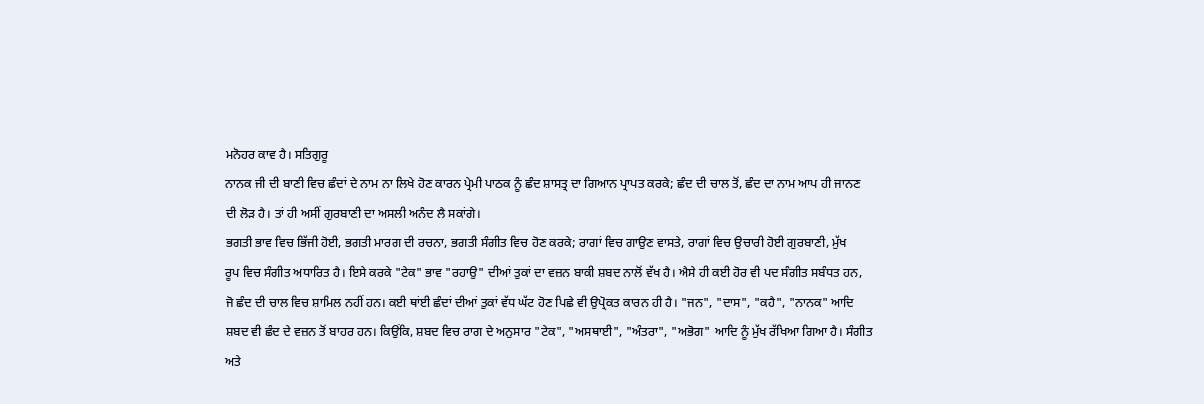ਮਨੋਹਰ ਕਾਵ ਹੈ। ਸਤਿਗੁਰੂ
ਨਾਨਕ ਜੀ ਦੀ ਬਾਣੀ ਵਿਚ ਛੰਦਾਂ ਦੇ ਨਾਮ ਨਾ ਲਿਖੇ ਹੋਣ ਕਾਰਨ ਪ੍ਰੇਮੀ ਪਾਠਕ ਨੂੰ ਛੰਦ ਸ਼ਾਸਤ੍ਰ ਦਾ ਗਿਆਨ ਪ੍ਰਾਪਤ ਕਰਕੇ; ਛੰਦ ਦੀ ਚਾਲ ਤੋਂ, ਛੰਦ ਦਾ ਨਾਮ ਆਪ ਹੀ ਜਾਨਣ
ਦੀ ਲੋੜ ਹੈ। ਤਾਂ ਹੀ ਅਸੀਂ ਗੁਰਬਾਣੀ ਦਾ ਅਸਲੀ ਅਨੰਦ ਲੈ ਸਕਾਂਗੇ।
ਭਗਤੀ ਭਾਵ ਵਿਚ ਭਿੱਜੀ ਹੋਈ, ਭਗਤੀ ਮਾਰਗ ਦੀ ਰਚਨਾ, ਭਗਤੀ ਸੰਗੀਤ ਵਿਚ ਹੋਣ ਕਰਕੇ; ਰਾਗਾਂ ਵਿਚ ਗਾਉਣ ਵਾਸਤੇ, ਰਾਗਾਂ ਵਿਚ ਉਚਾਰੀ ਹੋਈ ਗੁਰਬਾਣੀ, ਮੁੱਖ
ਰੂਪ ਵਿਚ ਸੰਗੀਤ ਅਧਾਰਿਤ ਹੈ। ਇਸੇ ਕਰਕੇ "ਟੇਕ" ਭਾਵ "ਰਹਾਉ" ਦੀਆਂ ਤੁਕਾਂ ਦਾ ਵਜ਼ਨ ਬਾਕੀ ਸ਼ਬਦ ਨਾਲੋਂ ਵੱਖ ਹੈ। ਐਸੇ ਹੀ ਕਈ ਹੋਰ ਵੀ ਪਦ ਸੰਗੀਤ ਸਬੰਧਤ ਹਨ,
ਜੋ ਛੰਦ ਦੀ ਚਾਲ ਵਿਚ ਸ਼ਾਮਿਲ ਨਹੀਂ ਹਨ। ਕਈ ਥਾਂਈ ਛੰਦਾਂ ਦੀਆਂ ਤੁਕਾਂ ਵੱਧ ਘੱਟ ਹੋਣ ਪਿਛੇ ਵੀ ਉਪ੍ਰੋਕਤ ਕਾਰਨ ਹੀ ਹੈ। "ਜਨ", "ਦਾਸ", "ਕਹੈ", "ਨਾਨਕ" ਆਦਿ
ਸ਼ਬਦ ਵੀ ਛੰਦ ਦੇ ਵਜ਼ਨ ਤੋਂ ਬਾਹਰ ਹਨ। ਕਿਉਂਕਿ, ਸ਼ਬਦ ਵਿਚ ਰਾਗ ਦੇ ਅਨੁਸਾਰ "ਟੇਕ", "ਅਸਥਾਈ", "ਅੰਤਰਾ", "ਅਭੋਗ" ਆਦਿ ਨੂੰ ਮੁੱਖ ਰੱਖਿਆ ਗਿਆ ਹੈ। ਸੰਗੀਤ
ਅਤੇ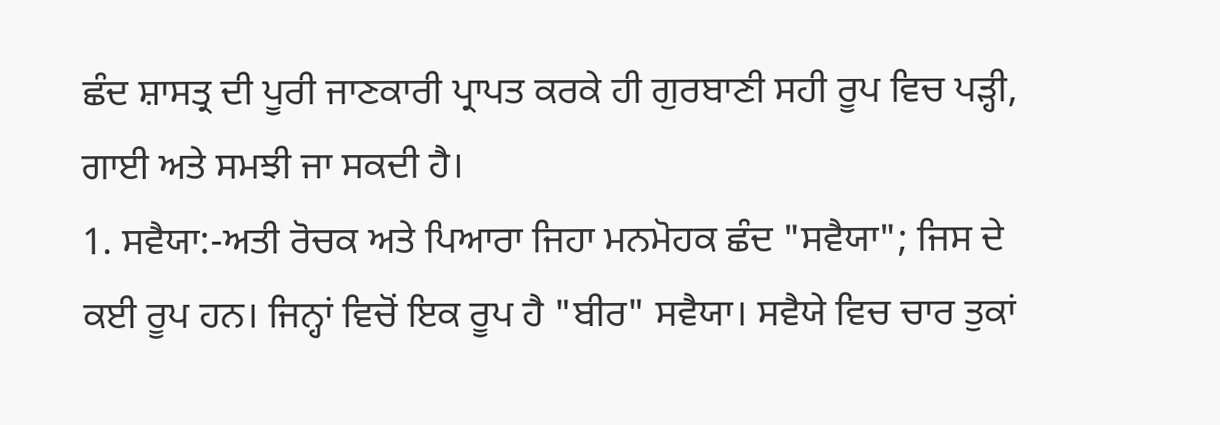ਛੰਦ ਸ਼ਾਸਤ੍ਰ ਦੀ ਪੂਰੀ ਜਾਣਕਾਰੀ ਪ੍ਰਾਪਤ ਕਰਕੇ ਹੀ ਗੁਰਬਾਣੀ ਸਹੀ ਰੂਪ ਵਿਚ ਪੜ੍ਹੀ, ਗਾਈ ਅਤੇ ਸਮਝੀ ਜਾ ਸਕਦੀ ਹੈ।
1. ਸਵੈਯਾ:-ਅਤੀ ਰੋਚਕ ਅਤੇ ਪਿਆਰਾ ਜਿਹਾ ਮਨਮੋਹਕ ਛੰਦ "ਸਵੈਯਾ"; ਜਿਸ ਦੇ ਕਈ ਰੂਪ ਹਨ। ਜਿਨ੍ਹਾਂ ਵਿਚੋਂ ਇਕ ਰੂਪ ਹੈ "ਬੀਰ" ਸਵੈਯਾ। ਸਵੈਯੇ ਵਿਚ ਚਾਰ ਤੁਕਾਂ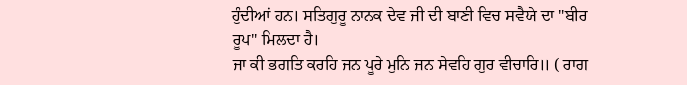ਹੁੰਦੀਆਂ ਹਨ। ਸਤਿਗੁਰੂ ਨਾਨਕ ਦੇਵ ਜੀ ਦੀ ਬਾਣੀ ਵਿਚ ਸਵੈਯੇ ਦਾ "ਬੀਰ ਰੂਪ" ਮਿਲਦਾ ਹੈ।
ਜਾ ਕੀ ਭਗਤਿ ਕਰਹਿ ਜਨ ਪੂਰੇ ਮੁਨਿ ਜਨ ਸੇਵਹਿ ਗੁਰ ਵੀਚਾਰਿ॥ ( ਰਾਗ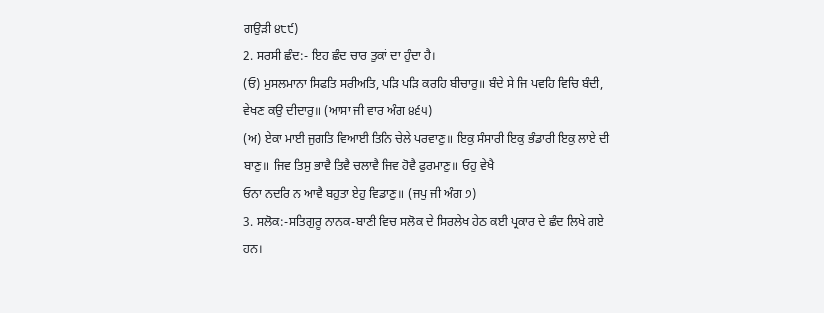ਗਉੜੀ ੪੮੯)
2. ਸਰਸੀ ਛੰਦ:- ਇਹ ਛੰਦ ਚਾਰ ਤੁਕਾਂ ਦਾ ਹੁੰਦਾ ਹੈ।
(ਓ) ਮੁਸਲਮਾਨਾ ਸਿਫਤਿ ਸਰੀਅਤਿ, ਪੜਿ ਪੜਿ ਕਰਹਿ ਬੀਚਾਰੁ॥ ਬੰਦੇ ਸੇ ਜਿ ਪਵਹਿ ਵਿਚਿ ਬੰਦੀ, ਵੇਖਣ ਕਉ ਦੀਦਾਰੁ॥ (ਆਸਾ ਜੀ ਵਾਰ ਅੰਗ ੪੬੫)
(ਅ) ਏਕਾ ਮਾਈ ਜੁਗਤਿ ਵਿਆਈ ਤਿਨਿ ਚੇਲੇ ਪਰਵਾਣੁ॥ ਇਕੁ ਸੰਸਾਰੀ ਇਕੁ ਭੰਡਾਰੀ ਇਕੁ ਲਾਏ ਦੀ ਬਾਣੁ॥ ਜਿਵ ਤਿਸੁ ਭਾਵੈ ਤਿਵੈ ਚਲਾਵੈ ਜਿਵ ਹੋਵੈ ਫੁਰਮਾਣੁ॥ ਓਹੁ ਵੇਖੈ
ਓਨਾ ਨਦਰਿ ਨ ਆਵੈ ਬਹੁਤਾ ਏਹੁ ਵਿਡਾਣੁ॥ (ਜਪੁ ਜੀ ਅੰਗ ੭)
3. ਸਲੋਕ:-ਸਤਿਗੁਰੂ ਨਾਨਕ-ਬਾਣੀ ਵਿਚ ਸਲੋਕ ਦੇ ਸਿਰਲੇਖ ਹੇਠ ਕਈ ਪ੍ਰਕਾਰ ਦੇ ਛੰਦ ਲਿਖੇ ਗਏ ਹਨ।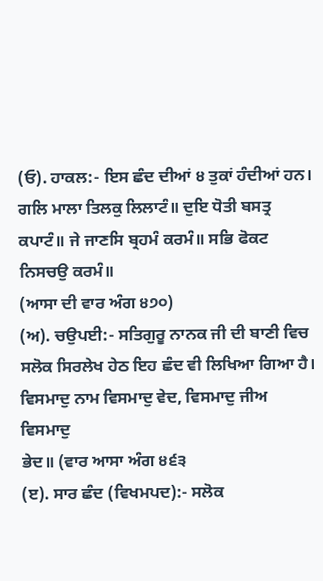(ਓ). ਹਾਕਲ:- ਇਸ ਛੰਦ ਦੀਆਂ ੪ ਤੁਕਾਂ ਹੰਦੀਆਂ ਹਨ। ਗਲਿ ਮਾਲਾ ਤਿਲਕੁ ਲਿਲਾਟੰ॥ ਦੁਇ ਧੋਤੀ ਬਸਤ੍ਰ ਕਪਾਟੰ॥ ਜੇ ਜਾਣਸਿ ਬ੍ਰਹਮੰ ਕਰਮੰ॥ ਸਭਿ ਫੋਕਟ ਨਿਸਚਉ ਕਰਮੰ॥
(ਆਸਾ ਦੀ ਵਾਰ ਅੰਗ ੪੭੦)
(ਅ). ਚਉਪਈ:- ਸਤਿਗੁਰੂ ਨਾਨਕ ਜੀ ਦੀ ਬਾਣੀ ਵਿਚ ਸਲੋਕ ਸਿਰਲੇਖ ਹੇਠ ਇਹ ਛੰਦ ਵੀ ਲਿਖਿਆ ਗਿਆ ਹੈ। ਵਿਸਮਾਦੁ ਨਾਮ ਵਿਸਮਾਦੁ ਵੇਦ, ਵਿਸਮਾਦੁ ਜੀਅ ਵਿਸਮਾਦੁ
ਭੇਦ॥ (ਵਾਰ ਆਸਾ ਅੰਗ ੪੬੩
(ੲ). ਸਾਰ ਛੰਦ (ਵਿਖਮਪਦ):- ਸਲੋਕ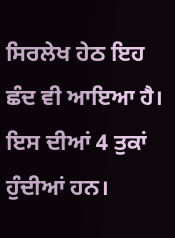ਸਿਰਲੇਖ ਹੇਠ ਇਹ ਛੰਦ ਵੀ ਆਇਆ ਹੈ। ਇਸ ਦੀਆਂ 4 ਤੁਕਾਂ ਹੁੰਦੀਆਂ ਹਨ।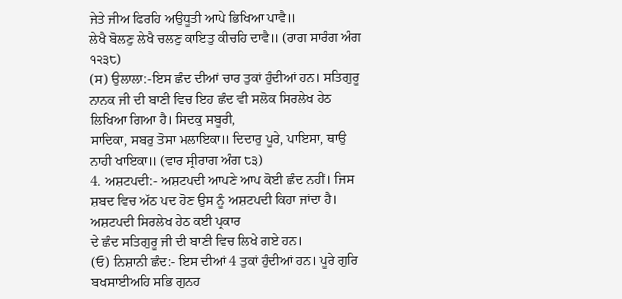ਜੇਤੇ ਜੀਅ ਫਿਰਹਿ ਅਉਧੂਤੀ ਆਪੇ ਭਿਖਿਆ ਪਾਵੈ॥
ਲੇਖੈ ਬੋਲਣੁ ਲੇਖੈ ਚਲਣੁ ਕਾਇਤੁ ਕੀਚਹਿ ਦਾਵੈ॥ (ਰਾਗ ਸਾਰੰਗ ਅੰਗ ੧੨੩੮)
(ਸ) ਉਲਾਲਾ:-ਇਸ ਛੰਦ ਦੀਆਂ ਚਾਰ ਤੁਕਾਂ ਹੁੰਦੀਆਂ ਹਨ। ਸਤਿਗੁਰੂ ਨਾਨਕ ਜੀ ਦੀ ਬਾਣੀ ਵਿਚ ਇਹ ਛੰਦ ਵੀ ਸਲੋਕ ਸਿਰਲੇਖ ਹੇਠ ਲਿਖਿਆ ਗਿਆ ਹੈ। ਸਿਦਕੁ ਸਬੂਰੀ,
ਸਾਦਿਕਾ, ਸਬਰੁ ਤੋਸਾ ਮਲਾਇਕਾ॥ ਦਿਦਾਰੁ ਪੂਰੇ, ਪਾਇਸਾ, ਥਾਉ ਨਾਹੀ ਖਾਇਕਾ॥ (ਵਾਰ ਸ੍ਰੀਰਾਗ ਅੰਗ ੮੩)
4. ਅਸ਼ਟਪਦੀ:- ਅਸ਼ਟਪਦੀ ਆਪਣੇ ਆਪ ਕੋਈ ਛੰਦ ਨਹੀਂ। ਜਿਸ ਸ਼ਬਦ ਵਿਚ ਅੱਠ ਪਦ ਹੋਣ ਉਸ ਨੂੰ ਅਸ਼ਟਪਦੀ ਕਿਹਾ ਜਾਂਦਾ ਹੈ। ਅਸ਼ਟਪਦੀ ਸਿਰਲੇਖ ਹੇਠ ਕਈ ਪ੍ਰਕਾਰ
ਦੇ ਛੰਦ ਸਤਿਗੁਰੂ ਜੀ ਦੀ ਬਾਣੀ ਵਿਚ ਲਿਖੇ ਗਏ ਹਨ।
(ਓ) ਨਿਸ਼ਾਨੀ ਛੰਦ:- ਇਸ ਦੀਆਂ 4 ਤੁਕਾਂ ਹੁੰਦੀਆਂ ਹਨ। ਪੂਰੇ ਗੁਰਿ ਬਖਸਾਈਅਹਿ ਸਭਿ ਗੁਨਹ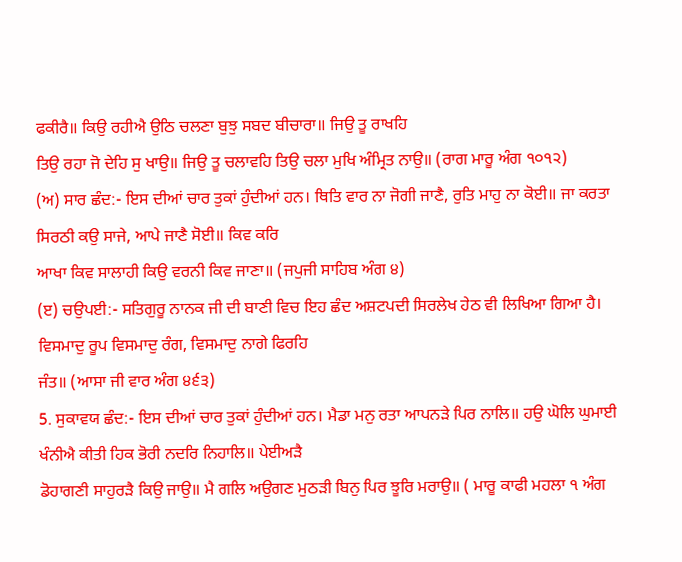ਫਕੀਰੈ॥ ਕਿਉ ਰਹੀਐ ਉਠਿ ਚਲਣਾ ਬੁਝੁ ਸਬਦ ਬੀਚਾਰਾ॥ ਜਿਉ ਤੂ ਰਾਖਹਿ
ਤਿਉ ਰਹਾ ਜੋ ਦੇਹਿ ਸੁ ਖਾਉ॥ ਜਿਉ ਤੂ ਚਲਾਵਹਿ ਤਿਉ ਚਲਾ ਮੁਖਿ ਅੰਮ੍ਰਿਤ ਨਾਉ॥ (ਰਾਗ ਮਾਰੂ ਅੰਗ ੧੦੧੨)
(ਅ) ਸਾਰ ਛੰਦ:- ਇਸ ਦੀਆਂ ਚਾਰ ਤੁਕਾਂ ਹੁੰਦੀਆਂ ਹਨ। ਥਿਤਿ ਵਾਰ ਨਾ ਜੋਗੀ ਜਾਣੈ, ਰੁਤਿ ਮਾਹੁ ਨਾ ਕੋਈ॥ ਜਾ ਕਰਤਾ ਸਿਰਠੀ ਕਉ ਸਾਜੇ, ਆਪੇ ਜਾਣੈ ਸੋਈ॥ ਕਿਵ ਕਰਿ
ਆਖਾ ਕਿਵ ਸਾਲਾਹੀ ਕਿਉ ਵਰਨੀ ਕਿਵ ਜਾਣਾ॥ (ਜਪੁਜੀ ਸਾਹਿਬ ਅੰਗ ੪)
(ੲ) ਚਉਪਈ:- ਸਤਿਗੁਰੂ ਨਾਨਕ ਜੀ ਦੀ ਬਾਣੀ ਵਿਚ ਇਹ ਛੰਦ ਅਸ਼ਟਪਦੀ ਸਿਰਲੇਖ ਹੇਠ ਵੀ ਲਿਖਿਆ ਗਿਆ ਹੈ। ਵਿਸਮਾਦੁ ਰੂਪ ਵਿਸਮਾਦੁ ਰੰਗ, ਵਿਸਮਾਦੁ ਨਾਗੇ ਫਿਰਹਿ
ਜੰਤ॥ (ਆਸਾ ਜੀ ਵਾਰ ਅੰਗ ੪੬੩)
5. ਸੁਕਾਵਯ ਛੰਦ:- ਇਸ ਦੀਆਂ ਚਾਰ ਤੁਕਾਂ ਹੁੰਦੀਆਂ ਹਨ। ਮੈਡਾ ਮਨੁ ਰਤਾ ਆਪਨੜੇ ਪਿਰ ਨਾਲਿ॥ ਹਉ ਘੋਲਿ ਘੁਮਾਈ ਖੰਨੀਐ ਕੀਤੀ ਹਿਕ ਭੋਰੀ ਨਦਰਿ ਨਿਹਾਲਿ॥ ਪੇਈਅੜੈ
ਡੋਹਾਗਣੀ ਸਾਹੁਰੜੈ ਕਿਉ ਜਾਉ॥ ਮੈ ਗਲਿ ਅਉਗਣ ਮੁਠੜੀ ਬਿਨੁ ਪਿਰ ਝੂਰਿ ਮਰਾਉ॥ ( ਮਾਰੂ ਕਾਫੀ ਮਹਲਾ ੧ ਅੰਗ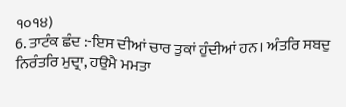੧੦੧੪)
6. ਤਾਟੰਕ ਛੰਦ :-ਇਸ ਦੀਆਂ ਚਾਰ ਤੁਕਾਂ ਹੁੰਦੀਆਂ ਹਨ। ਅੰਤਰਿ ਸਬਦੁ ਨਿਰੰਤਰਿ ਮੁਦ੍ਰਾ, ਹਉਮੈ ਮਮਤਾ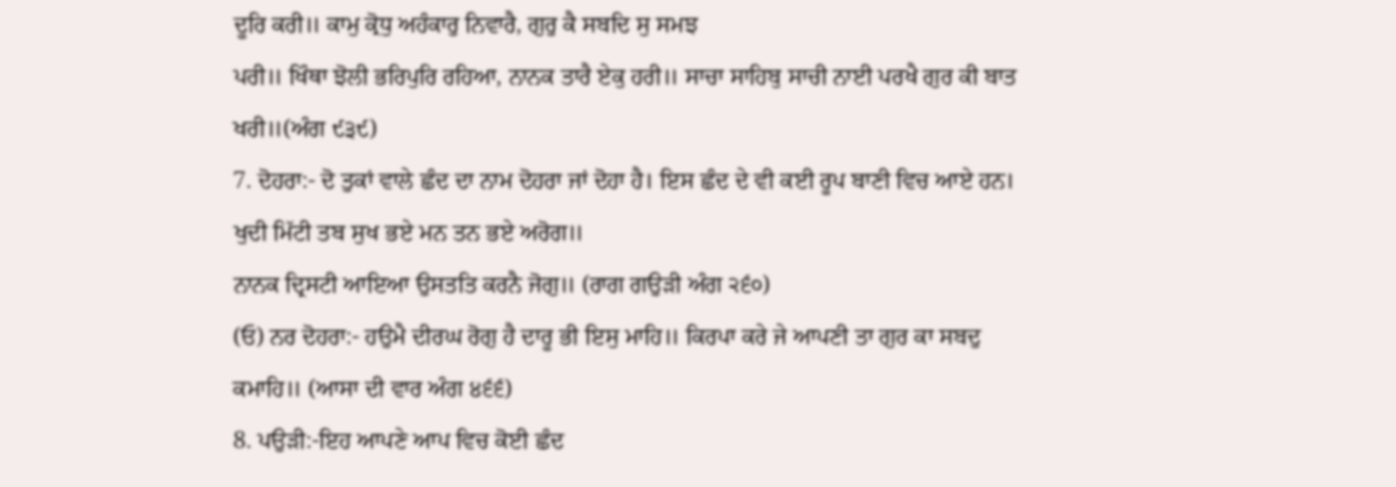ਦੂਰਿ ਕਰੀ॥ ਕਾਮੁ ਕ੍ਰੋਧੁ ਅਹੰਕਾਰੁ ਨਿਵਾਰੈ, ਗੁਰੁ ਕੈ ਸਬਦਿ ਸੁ ਸਮਝ
ਪਰੀ॥ ਖਿੰਥਾ ਝੋਲੀ ਭਰਿਪੁਰਿ ਰਹਿਆ, ਨਾਨਕ ਤਾਰੈ ਏਕੁ ਹਰੀ॥ ਸਾਚਾ ਸਾਹਿਬੁ ਸਾਚੀ ਨਾਈ ਪਰਖੈ ਗੁਰ ਕੀ ਬਾਤ ਖਰੀ॥(ਅੰਗ ੯੩੯)
7. ਦੋਹਰਾ:- ਦੋ ਤੁਕਾਂ ਵਾਲੇ ਛੰਦ ਦਾ ਨਾਮ ਦੋਹਰਾ ਜਾਂ ਦੋਹਾ ਹੈ। ਇਸ ਛੰਦ ਦੇ ਵੀ ਕਈ ਰੂਪ ਬਾਣੀ ਵਿਚ ਆਏ ਹਨ। ਖੁਦੀ ਮਿੱਟੀ ਤਬ ਸੁਖ ਭਏ ਮਨ ਤਨ ਭਏ ਅਰੋਗ॥
ਨਾਨਕ ਦ੍ਰਿਸਟੀ ਆਇਆ ਉਸਤਤਿ ਕਰਨੈ ਜੋਗੁ॥ (ਰਾਗ ਗਉੜੀ ਅੰਗ ੨੬੦)
(ਓ) ਨਰ ਦੋਹਰਾ:- ਹਉਮੈ ਦੀਰਘ ਰੋਗੁ ਹੈ ਦਾਰੂ ਭੀ ਇਸੁ ਮਾਹਿ॥ ਕਿਰਪਾ ਕਰੇ ਜੇ ਆਪਣੀ ਤਾ ਗੁਰ ਕਾ ਸਬਦੁ ਕਮਾਹਿ॥ (ਆਸਾ ਦੀ ਵਾਰ ਅੰਗ ੪੬੬)
8. ਪਉੜੀ:-ਇਹ ਆਪਣੇ ਆਪ ਵਿਚ ਕੋਈ ਛੰਦ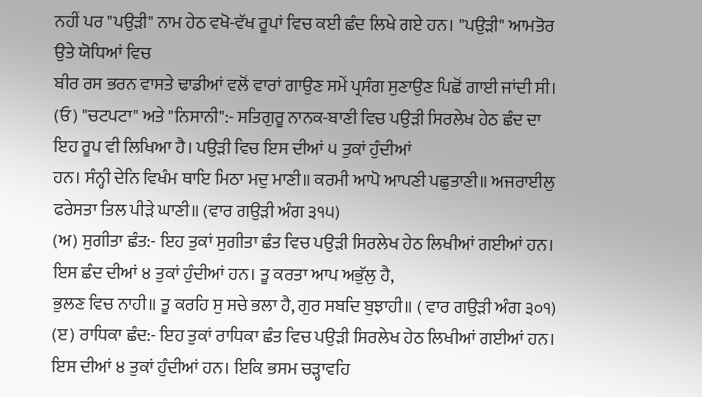ਨਹੀਂ ਪਰ "ਪਉੜੀ" ਨਾਮ ਹੇਠ ਵਖੋ-ਵੱਖ ਰੂਪਾਂ ਵਿਚ ਕਈ ਛੰਦ ਲਿਖੇ ਗਏ ਹਨ। "ਪਉੜੀ" ਆਮਤੋਰ ਉਤੇ ਯੋਧਿਆਂ ਵਿਚ
ਬੀਰ ਰਸ ਭਰਨ ਵਾਸਤੇ ਢਾਡੀਆਂ ਵਲੋਂ ਵਾਰਾਂ ਗਾਉਣ ਸਮੇਂ ਪ੍ਰਸੰਗ ਸੁਣਾਉਣ ਪਿਛੋਂ ਗਾਈ ਜਾਂਦੀ ਸੀ।
(ਓ) "ਚਟਪਟਾ" ਅਤੇ "ਨਿਸਾਨੀ":- ਸਤਿਗੁਰੂ ਨਾਨਕ-ਬਾਣੀ ਵਿਚ ਪਉੜੀ ਸਿਰਲੇਖ ਹੇਠ ਛੰਦ ਦਾ ਇਹ ਰੂਪ ਵੀ ਲਿਖਿਆ ਹੈ। ਪਉੜੀ ਵਿਚ ਇਸ ਦੀਆਂ ੫ ਤੁਕਾਂ ਹੁੰਦੀਆਂ
ਹਨ। ਸੰਨ੍ਹੀ ਦੇਨਿ ਵਿਖੰਮ ਥਾਇ ਮਿਠਾ ਮਦੁ ਮਾਣੀ॥ ਕਰਮੀ ਆਪੋ ਆਪਣੀ ਪਛੁਤਾਣੀ॥ ਅਜਰਾਈਲੁ ਫਰੇਸਤਾ ਤਿਲ ਪੀੜੇ ਘਾਣੀ॥ (ਵਾਰ ਗਉੜੀ ਅੰਗ ੩੧੫)
(ਅ) ਸੁਗੀਤਾ ਛੰਤ:- ਇਹ ਤੁਕਾਂ ਸੁਗੀਤਾ ਛੰਤ ਵਿਚ ਪਉੜੀ ਸਿਰਲੇਖ ਹੇਠ ਲਿਖੀਆਂ ਗਈਆਂ ਹਨ। ਇਸ ਛੰਦ ਦੀਆਂ ੪ ਤੁਕਾਂ ਹੁੰਦੀਆਂ ਹਨ। ਤੂ ਕਰਤਾ ਆਪ ਅਭੁੱਲੁ ਹੈ,
ਭੁਲਣ ਵਿਚ ਨਾਹੀ॥ ਤੂ ਕਰਹਿ ਸੁ ਸਚੇ ਭਲਾ ਹੈ, ਗੁਰ ਸਬਦਿ ਬੁਝਾਹੀ॥ ( ਵਾਰ ਗਉੜੀ ਅੰਗ ੩੦੧)
(ੲ) ਰਾਧਿਕਾ ਛੰਦ:- ਇਹ ਤੁਕਾਂ ਰਾਧਿਕਾ ਛੰਤ ਵਿਚ ਪਉੜੀ ਸਿਰਲੇਖ ਹੇਠ ਲਿਖੀਆਂ ਗਈਆਂ ਹਨ। ਇਸ ਦੀਆਂ ੪ ਤੁਕਾਂ ਹੁੰਦੀਆਂ ਹਨ। ਇਕਿ ਭਸਮ ਚੜ੍ਹਾਵਹਿ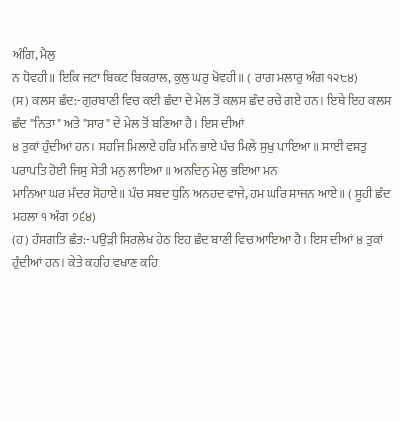ਅੰਗਿ, ਮੈਲੁ
ਨ ਧੋਵਹੀ॥ ਇਕਿ ਜਟਾ ਬਿਕਟ ਬਿਕਰਾਲ, ਕੁਲੁ ਘਰੁ ਖੋਵਹੀ॥ ( ਰਾਗ ਮਲਾਰੁ ਅੰਗ ੧੨੮੪)
(ਸ) ਕਲਸ ਛੰਦ:-ਗੁਰਬਾਣੀ ਵਿਚ ਕਈ ਛੰਦਾ ਦੇ ਮੇਲ ਤੋਂ ਕਲਸ ਛੰਦ ਰਚੇ ਗਏ ਹਨ। ਇਥੇ ਇਹ ਕਲਸ ਛੰਦ "ਨਿਤਾ" ਅਤੇ "ਸਾਰ" ਦੇ ਮੇਲ ਤੋਂ ਬਣਿਆ ਹੈ। ਇਸ ਦੀਆਂ
੪ ਤੁਕਾਂ ਹੁੰਦੀਆਂ ਹਨ। ਸਹਜਿ ਮਿਲਾਏ ਹਰਿ ਮਨਿ ਭਾਏ ਪੰਚ ਮਿਲੇ ਸੁਖੁ ਪਾਇਆ॥ ਸਾਈ ਵਸਤੁ ਪਰਾਪਤਿ ਹੋਈ ਜਿਸੁ ਸੇਤੀ ਮਨੁ ਲਾਇਆ॥ ਅਨਦਿਨੁ ਮੇਲੁ ਭਇਆ ਮਨ
ਮਾਨਿਆ ਘਰ ਮੰਦਰ ਸੋਹਾਏ॥ ਪੰਚ ਸਬਦ ਧੁਨਿ ਅਨਹਦ ਵਾਜੇ, ਹਮ ਘਰਿ ਸਾਜਨ ਆਏ॥ ( ਸੂਹੀ ਛੰਦ ਮਹਲਾ ੧ ਅੰਗ ੭੬੪)
(ਹ) ਹੰਸਗਤਿ ਛੰਤ:- ਪਉੜੀ ਸਿਰਲੇਖ ਹੇਠ ਇਹ ਛੰਦ ਬਾਣੀ ਵਿਚ ਆਇਆ ਹੈ। ਇਸ ਦੀਆਂ ੪ ਤੁਕਾਂ ਹੁੰਦੀਆਂ ਹਨ। ਕੇਤੇ ਕਹਹਿ ਵਖਾਣ ਕਹਿ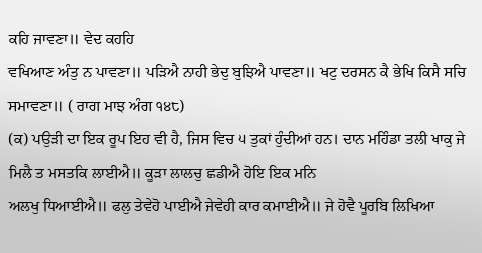ਕਹਿ ਜਾਵਣਾ॥ ਵੇਦ ਕਹਹਿ
ਵਖਿਆਣ ਅੰਤੁ ਨ ਪਾਵਣਾ॥ ਪੜਿਐ ਨਾਹੀ ਭੇਦੁ ਬੁਝਿਐ ਪਾਵਣਾ॥ ਖਟੁ ਦਰਸਨ ਕੈ ਭੇਖਿ ਕਿਸੈ ਸਚਿ ਸਮਾਵਣਾ॥ ( ਰਾਗ ਮਾਝ ਅੰਗ ੧੪੮)
(ਕ) ਪਉੜੀ ਦਾ ਇਕ ਰੂਪ ਇਹ ਵੀ ਹੈ, ਜਿਸ ਵਿਚ ੫ ਤੁਕਾਂ ਹੁੰਦੀਆਂ ਹਨ। ਦਾਨ ਮਹਿੰਡਾ ਤਲੀ ਖਾਕੁ ਜੇ ਮਿਲੈ ਤ ਮਸਤਕਿ ਲਾਈਐ॥ ਕੂੜਾ ਲਾਲਚੁ ਛਡੀਐ ਹੋਇ ਇਕ ਮਨਿ
ਅਲਖੁ ਧਿਆਈਐ॥ ਫਲੁ ਤੇਵੇਹੋ ਪਾਈਐ ਜੇਵੇਹੀ ਕਾਰ ਕਮਾਈਐ॥ ਜੇ ਹੋਵੈ ਪੂਰਬਿ ਲਿਖਿਆ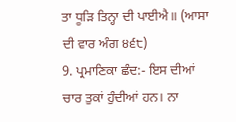ਤਾ ਧੂੜਿ ਤਿਨ੍ਹਾ ਦੀ ਪਾਈਐ॥ (ਆਸਾ ਦੀ ਵਾਰ ਅੰਗ ੪੬੮)
9. ਪ੍ਰਮਾਣਿਕਾ ਛੰਦ:- ਇਸ ਦੀਆਂ ਚਾਰ ਤੁਕਾਂ ਹੁੰਦੀਆਂ ਹਨ। ਨਾ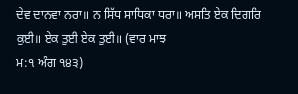ਦੇਵ ਦਾਨਵਾ ਨਰਾ॥ ਨ ਸਿੱਧ ਸਾਧਿਕਾ ਧਰਾ॥ ਅਸਤਿ ਏਕ ਦਿਗਰਿ ਕੁਈ॥ ਏਕ ਤੁਈ ਏਕ ਤੁਈ॥ (ਵਾਰ ਮਾਝ
ਮ:੧ ਅੰਗ ੧੪੩)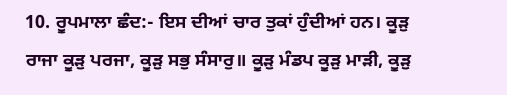10. ਰੂਪਮਾਲਾ ਛੰਦ:- ਇਸ ਦੀਆਂ ਚਾਰ ਤੁਕਾਂ ਹੁੰਦੀਆਂ ਹਨ। ਕੂੜੁ ਰਾਜਾ ਕੂੜੁ ਪਰਜਾ, ਕੂੜੁ ਸਭੁ ਸੰਸਾਰੁ॥ ਕੂੜੁ ਮੰਡਪ ਕੂੜੁ ਮਾੜੀ, ਕੂੜੁ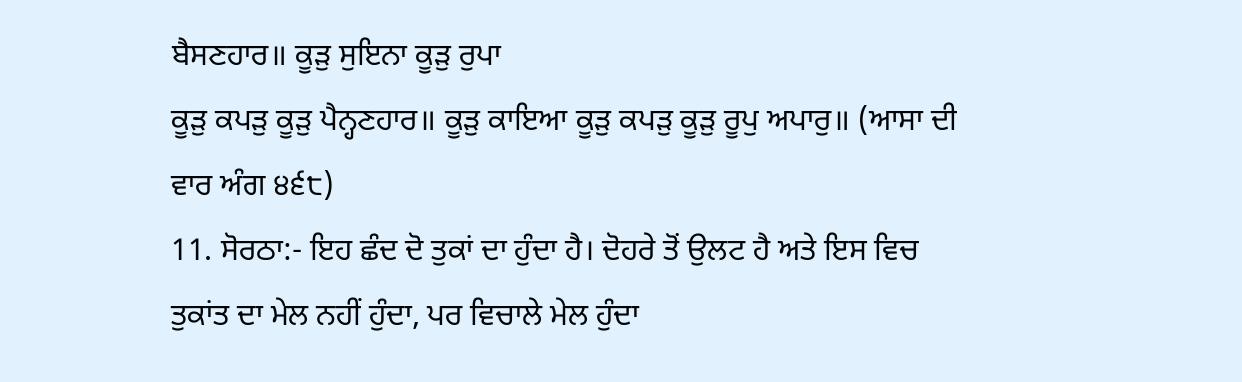ਬੈਸਣਹਾਰ॥ ਕੂੜੁ ਸੁਇਨਾ ਕੂੜੁ ਰੁਪਾ
ਕੂੜੁ ਕਪੜੁ ਕੂੜੁ ਪੈਨ੍ਹਣਹਾਰ॥ ਕੂੜੁ ਕਾਇਆ ਕੂੜੁ ਕਪੜੁ ਕੂੜੁ ਰੂਪੁ ਅਪਾਰੁ॥ (ਆਸਾ ਦੀ ਵਾਰ ਅੰਗ ੪੬੮)
11. ਸੋਰਠਾ:- ਇਹ ਛੰਦ ਦੋ ਤੁਕਾਂ ਦਾ ਹੁੰਦਾ ਹੈ। ਦੋਹਰੇ ਤੋਂ ਉਲਟ ਹੈ ਅਤੇ ਇਸ ਵਿਚ ਤੁਕਾਂਤ ਦਾ ਮੇਲ ਨਹੀਂ ਹੁੰਦਾ, ਪਰ ਵਿਚਾਲੇ ਮੇਲ ਹੁੰਦਾ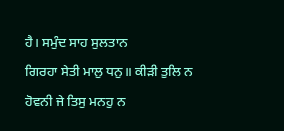ਹੈ। ਸਮੁੰਦ ਸਾਹ ਸੁਲਤਾਨ
ਗਿਰਹਾ ਸੇਤੀ ਮਾਲੁ ਧਨੁ॥ ਕੀੜੀ ਤੁਲਿ ਨ ਹੋਵਨੀ ਜੇ ਤਿਸੁ ਮਨਹੁ ਨ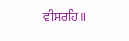ਵੀਸਰਹਿ॥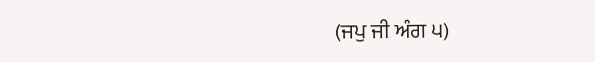(ਜਪੁ ਜੀ ਅੰਗ ੫)